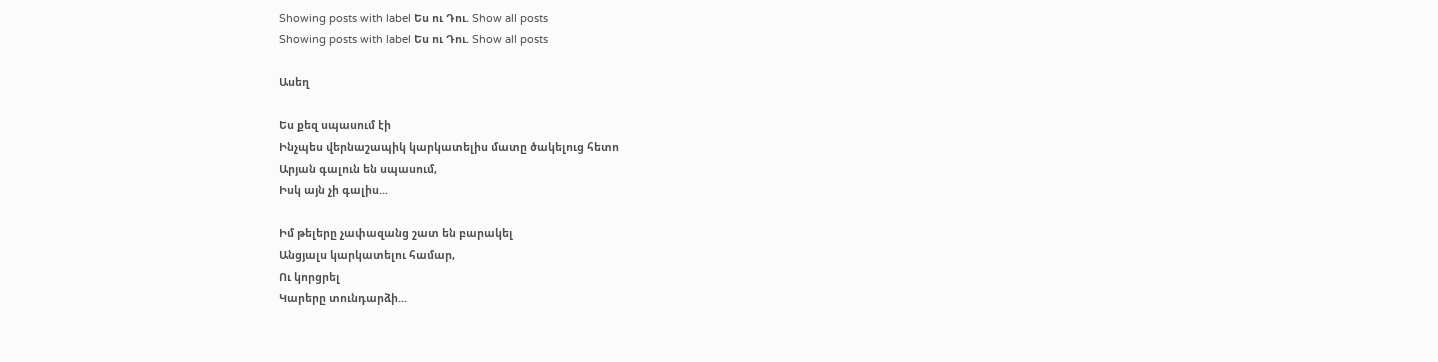Showing posts with label Ես ու Դու. Show all posts
Showing posts with label Ես ու Դու. Show all posts

Ասեղ

Ես քեզ սպասում էի
Ինչպես վերնաշապիկ կարկատելիս մատը ծակելուց հետո
Արյան գալուն են սպասում,
Իսկ այն չի գալիս...

Իմ թելերը չափազանց շատ են բարակել
Անցյալս կարկատելու համար,
Ու կորցրել
Կարերը տունդարձի...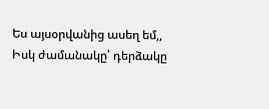Ես այսօրվանից ասեղ եմ,,
Իսկ ժամանակը՝ դերձակը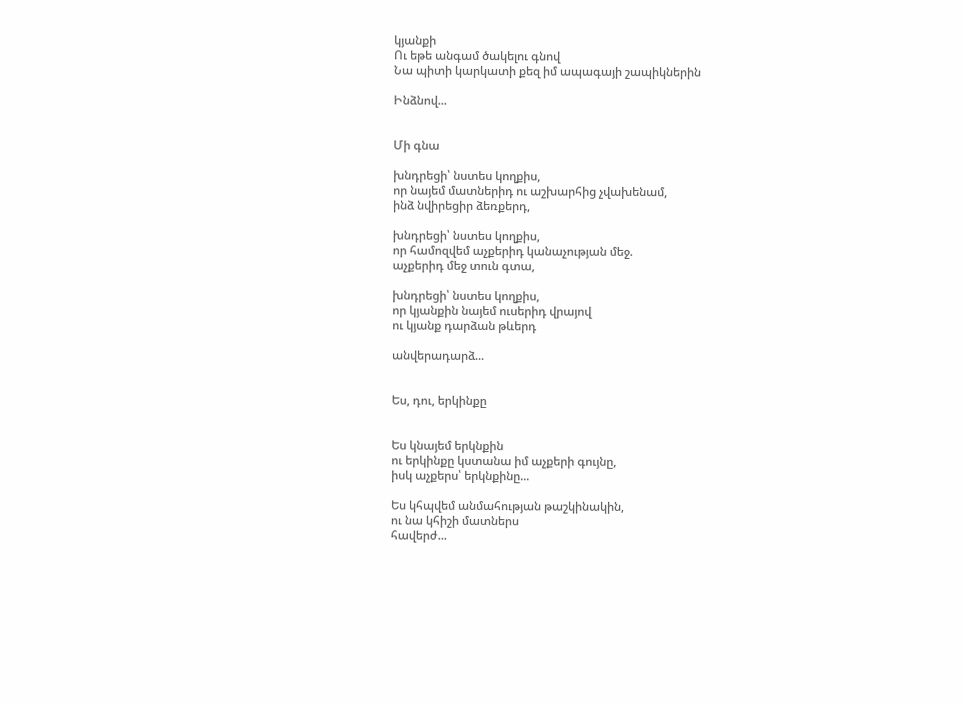կյանքի
Ու եթե անգամ ծակելու գնով
Նա պիտի կարկատի քեզ իմ ապագայի շապիկներին

Ինձնով...


Մի գնա

խնդրեցի՝ նստես կողքիս,
որ նայեմ մատներիդ ու աշխարհից չվախենամ,
ինձ նվիրեցիր ձեռքերդ,

խնդրեցի՝ նստես կողքիս,
որ համոզվեմ աչքերիդ կանաչության մեջ.
աչքերիդ մեջ տուն գտա,

խնդրեցի՝ նստես կողքիս,
որ կյանքին նայեմ ուսերիդ վրայով
ու կյանք դարձան թևերդ

անվերադարձ...


Ես, դու, երկինքը


Ես կնայեմ երկնքին
ու երկինքը կստանա իմ աչքերի գույնը,
իսկ աչքերս՝ երկնքինը...

Ես կհպվեմ անմահության թաշկինակին,
ու նա կհիշի մատներս
հավերժ...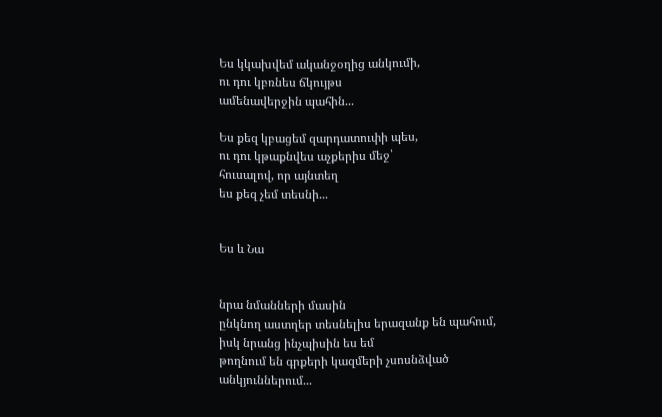Ես կկախվեմ ականջօղից անկումի,
ու դու կբռնես ճկույթս
ամենավերջին պահին...

Ես քեզ կբացեմ զարդատուփի պես,
ու դու կթաքնվես աչքերիս մեջ՝
հուսալով, որ այնտեղ
ես քեզ չեմ տեսնի...


Ես և Նա


նրա նմանների մասին
ընկնող աստղեր տեսնելիս երազանք են պահում,
իսկ նրանց ինչպիսին ես եմ
թողնում են գրքերի կազմերի չսոսնձված
անկյուններում...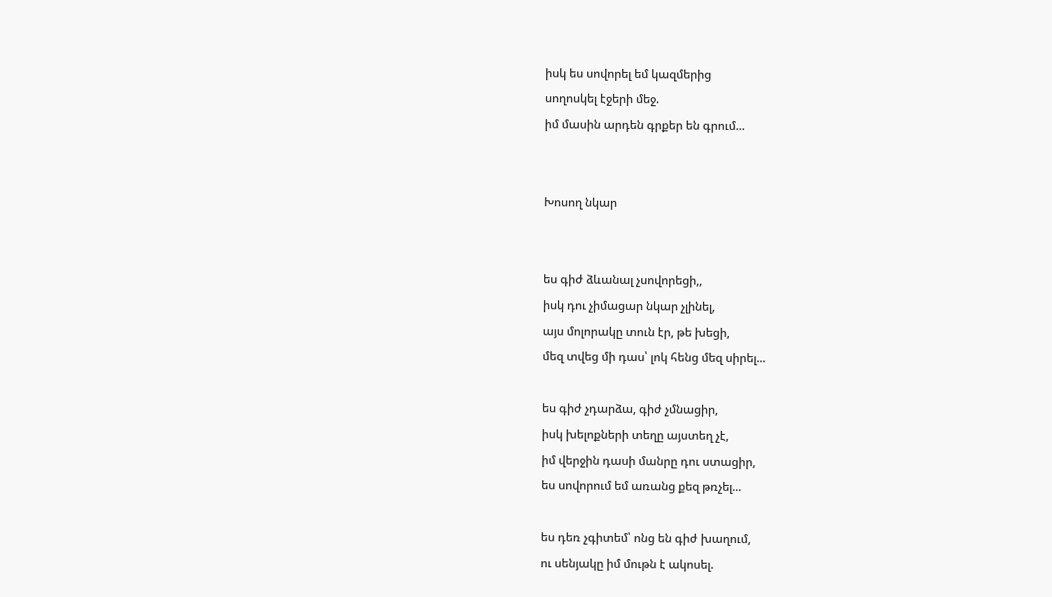իսկ ես սովորել եմ կազմերից
սողոսկել էջերի մեջ.
իմ մասին արդեն գրքեր են գրում...


Խոսող նկար


ես գիժ ձևանալ չսովորեցի,,
իսկ դու չիմացար նկար չլինել,
այս մոլորակը տուն էր, թե խեցի,
մեզ տվեց մի դաս՝ լոկ հենց մեզ սիրել...

ես գիժ չդարձա, գիժ չմնացիր,
իսկ խելոքների տեղը այստեղ չէ,
իմ վերջին դասի մանրը դու ստացիր,
ես սովորում եմ առանց քեզ թռչել...

ես դեռ չգիտեմ՝ ոնց են գիժ խաղում,
ու սենյակը իմ մութն է ակոսել.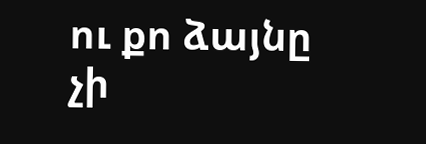ու քո ձայնը չի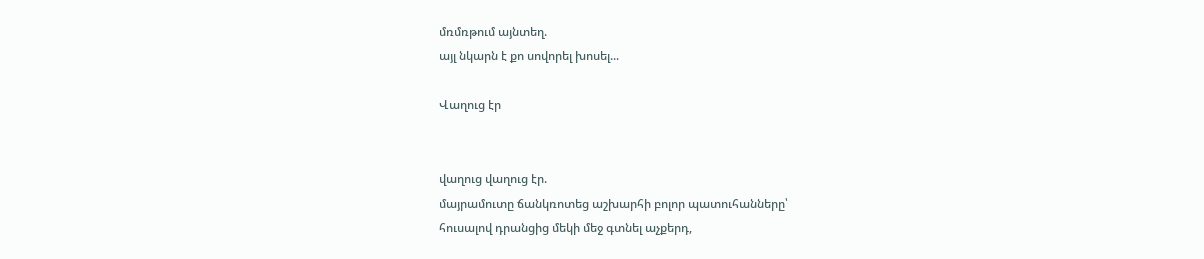մռմռթում այնտեղ.
այլ նկարն է քո սովորել խոսել...

Վաղուց էր


վաղուց վաղուց էր.
մայրամուտը ճանկռոտեց աշխարհի բոլոր պատուհանները՝
հուսալով դրանցից մեկի մեջ գտնել աչքերդ,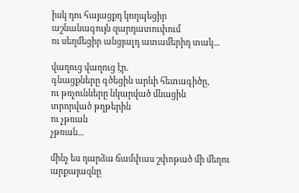իսկ դու հայացքդ կողպեցիր
աշնանագույն զարդատուփում
ու սեղմեցիր անցյալդ ատամերիդ տակ...

վաղուց վաղուց էր.
գնացքները գծեցին արևի հետագիծը,
ու թռչունները նկարված մնացին
տրորված թղթերին
ու չթռան
չթռան...

մինչ ես դարձա ճամփաս շփոթած մի մեղու
արքայազնը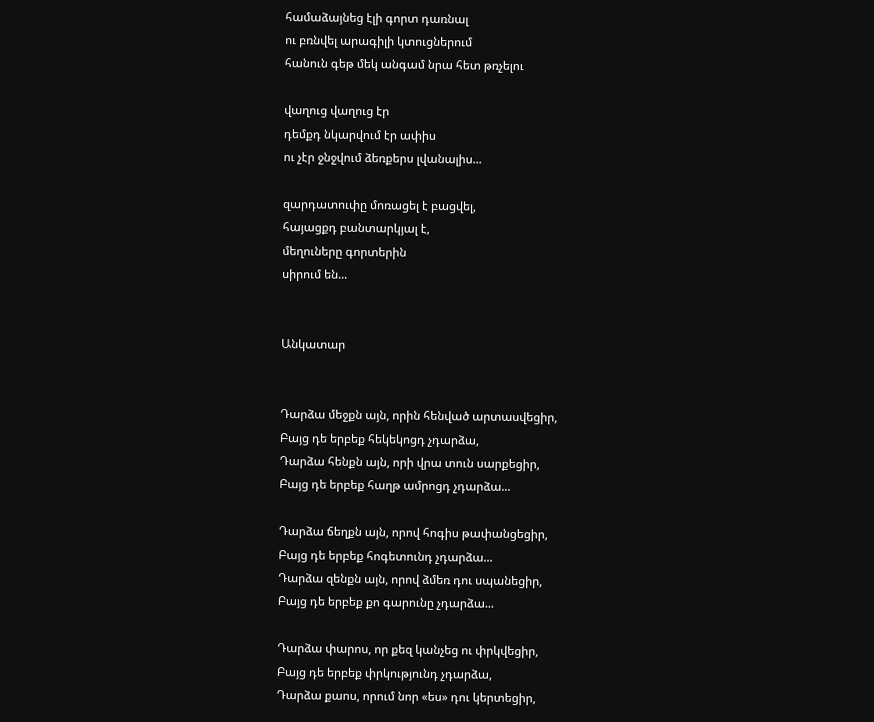համաձայնեց էլի գորտ դառնալ
ու բռնվել արագիլի կտուցներում
հանուն գեթ մեկ անգամ նրա հետ թռչելու

վաղուց վաղուց էր
դեմքդ նկարվում էր ափիս
ու չէր ջնջվում ձեռքերս լվանալիս...

զարդատուփը մոռացել է բացվել,
հայացքդ բանտարկյալ է,
մեղուները գորտերին
սիրում են...


Անկատար


Դարձա մեջքն այն, որին հենված արտասվեցիր,
Բայց դե երբեք հեկեկոցդ չդարձա,
Դարձա հենքն այն, որի վրա տուն սարքեցիր,
Բայց դե երբեք հաղթ ամրոցդ չդարձա...

Դարձա ճեղքն այն, որով հոգիս թափանցեցիր,
Բայց դե երբեք հոգետունդ չդարձա...
Դարձա զենքն այն, որով ձմեռ դու սպանեցիր,
Բայց դե երբեք քո գարունը չդարձա...

Դարձա փարոս, որ քեզ կանչեց ու փրկվեցիր,
Բայց դե երբեք փրկությունդ չդարձա,
Դարձա քաոս, որում նոր «ես» դու կերտեցիր,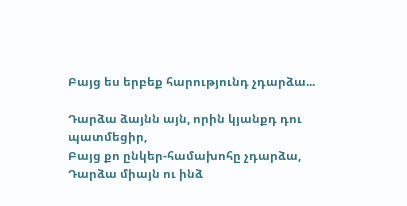Բայց ես երբեք հարությունդ չդարձա...

Դարձա ձայնն այն, որին կյանքդ դու պատմեցիր,
Բայց քո ընկեր-համախոհը չդարձա,
Դարձա միայն ու ինձ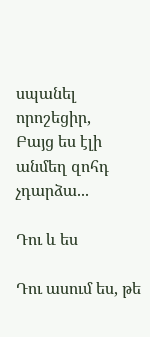սպանել որոշեցիր,
Բայց ես էլի անմեղ զոհդ չդարձա...

Դու և ես

Դու ասում ես, թե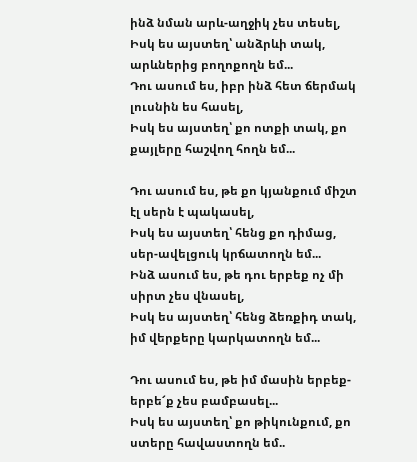ինձ նման արև-աղջիկ չես տեսել,
Իսկ ես այստեղ՝ անձրևի տակ, արևներից բողոքողն եմ...
Դու ասում ես, իբր ինձ հետ ճերմակ լուսնին ես հասել,
Իսկ ես այստեղ՝ քո ոտքի տակ, քո քայլերը հաշվող հողն եմ...

Դու ասում ես, թե քո կյանքում միշտ էլ սերն է պակասել,
Իսկ ես այստեղ՝ հենց քո դիմաց, սեր-ավելցուկ կրճատողն եմ...
Ինձ ասում ես, թե դու երբեք ոչ մի սիրտ չես վնասել,
Իսկ ես այստեղ՝ հենց ձեռքիդ տակ, իմ վերքերը կարկատողն եմ...

Դու ասում ես, թե իմ մասին երբեք-երբե՜ք չես բամբասել...
Իսկ ես այստեղ՝ քո թիկունքում, քո ստերը հավաստողն եմ..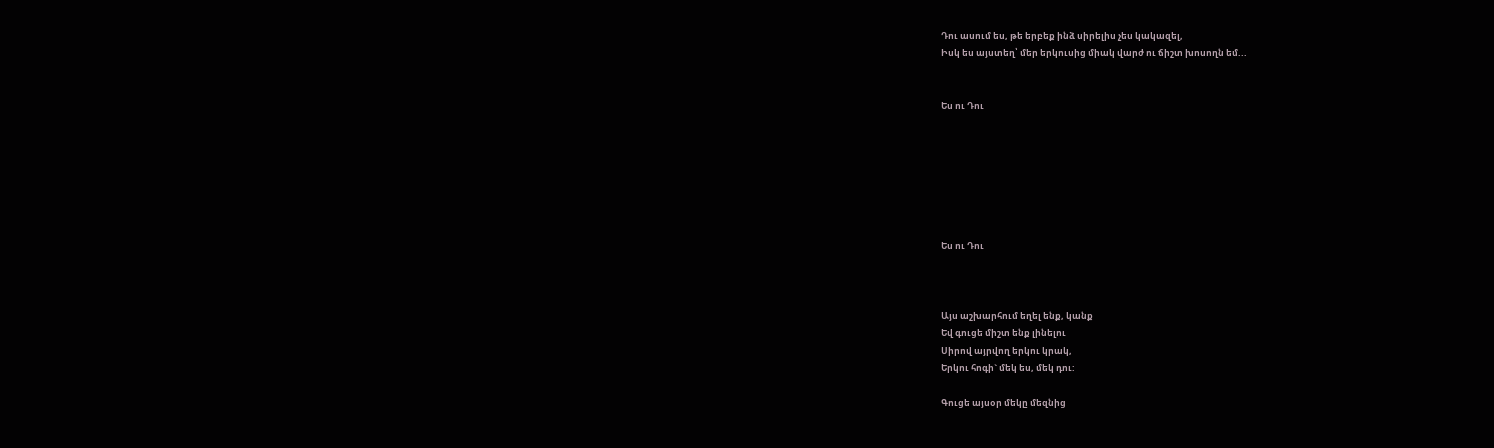Դու ասում ես, թե երբեք ինձ սիրելիս չես կակազել,
Իսկ ես այստեղ՝ մեր երկուսից միակ վարժ ու ճիշտ խոսողն եմ...


Ես ու Դու







Ես ու Դու



Այս աշխարհում եղել ենք, կանք
Եվ գուցե միշտ ենք լինելու
Սիրով այրվող երկու կրակ,
Երկու հոգի` մեկ ես, մեկ դու:

Գուցե այսօր մեկը մեզնից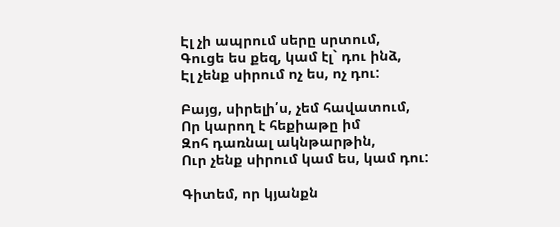Էլ չի ապրում սերը սրտում,
Գուցե ես քեզ, կամ էլ` դու ինձ,
Էլ չենք սիրում ոչ ես, ոչ դու:

Բայց, սիրելի՛ս, չեմ հավատում,
Որ կարող է հեքիաթը իմ
Զոհ դառնալ ակնթարթին,
Ուր չենք սիրում կամ ես, կամ դու:

Գիտեմ, որ կյանքն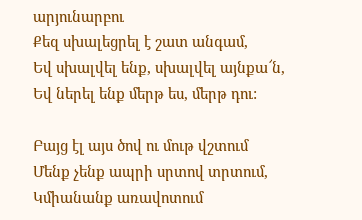արյունարբու
Քեզ սխալեցրել է շատ անգամ,
Եվ սխալվել ենք, սխալվել այնքա՜ն,
Եվ ներել ենք մերթ ես, մերթ դու:

Բայց էլ այս ծով ու մութ վշտում
Մենք չենք ապրի սրտով տրտում,
Կմիանանք առավոտում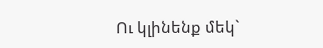Ու կլինենք մեկ`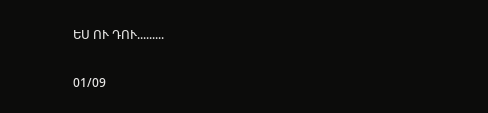ԵՍ ՈՒ ԴՈՒ.........

01/09